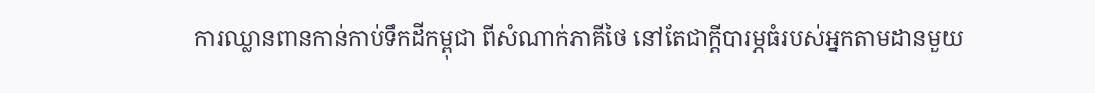ការឈ្លានពានកាន់កាប់ទឹកដីកម្ពុជា ពីសំណាក់ភាគីថៃ នៅតែជាក្តីបារម្ភធំរបស់អ្នកតាមដានមួយ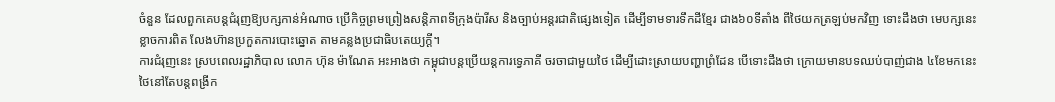ចំនួន ដែលពួកគេបន្តជំរុញឱ្យបក្សកាន់អំណាច ប្រើកិច្ចព្រមព្រៀងសន្តិភាពទីក្រុងប៉ារីស និងច្បាប់អន្តរជាតិផ្សេងទៀត ដើម្បីទាមទារទឹកដីខ្មែរ ជាង៦០ទីតាំង ពីថៃយកត្រឡប់មកវិញ ទោះដឹងថា មេបក្សនេះ ខ្លាចការពិត លែងហ៊ានប្រកួតការបោះឆ្នោត តាមគន្លងប្រជាធិបតេយ្យក្តី។
ការជំរុញនេះ ស្របពេលរដ្ឋាភិបាល លោក ហ៊ុន ម៉ាណែត អះអាងថា កម្ពុជាបន្តប្រើយន្តការទ្វេភាគី ចរចាជាមួយថៃ ដើម្បីដោះស្រាយបញ្ហាព្រំដែន បើទោះដឹងថា ក្រោយមានបទឈប់បាញ់ជាង ៤ខែមកនេះ ថៃនៅតែបន្តពង្រីក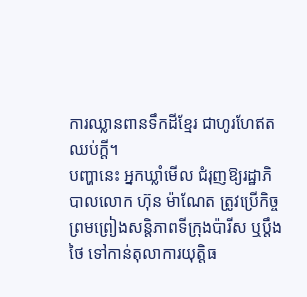ការឈ្លានពានទឹកដីខ្មែរ ជាហូរហែឥតឈប់ក្តី។
បញ្ហានេះ អ្នកឃ្លាំមើល ជំរុញឱ្យរដ្ឋាភិបាលលោក ហ៊ុន ម៉ាណែត ត្រូវប្រើកិច្ចព្រមព្រៀងសន្តិភាពទីក្រុងប៉ារីស ឬប្តឹងថៃ ទៅកាន់តុលាការយុត្តិធ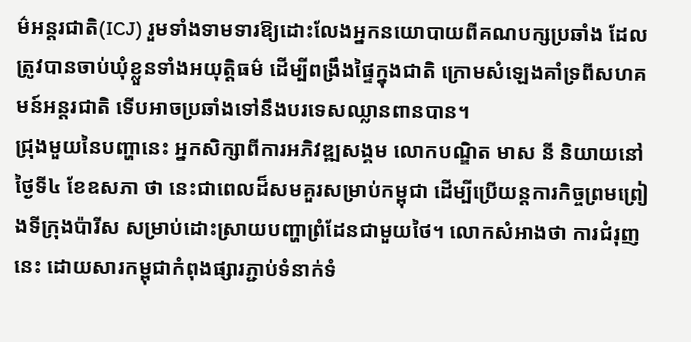ម៌អន្តរជាតិ(ICJ) រួមទាំងទាមទារឱ្យដោះលែងអ្នកនយោបាយពីគណបក្សប្រឆាំង ដែលត្រូវបានចាប់ឃុំខ្លួនទាំងអយុត្តិធម៌ ដើម្បីពង្រឹងផ្ទៃក្នុងជាតិ ក្រោមសំឡេងគាំទ្រពីសហគមន៍អន្តរជាតិ ទើបអាចប្រឆាំងទៅនឹងបរទេសឈ្លានពានបាន។
ជ្រុងមួយនៃបញ្ហានេះ អ្នកសិក្សាពីការអភិវឌ្ឍសង្គម លោកបណ្ឌិត មាស នី និយាយនៅថ្ងៃទី៤ ខែឧសភា ថា នេះជាពេលដ៏សមគួរសម្រាប់កម្ពុជា ដើម្បីប្រើយន្តការកិច្ចព្រមព្រៀងទីក្រុងប៉ារីស សម្រាប់ដោះស្រាយបញ្ហាព្រំដែនជាមួយថៃ។ លោកសំអាងថា ការជំរុញនេះ ដោយសារកម្ពុជាកំពុងផ្សារភ្ជាប់ទំនាក់ទំ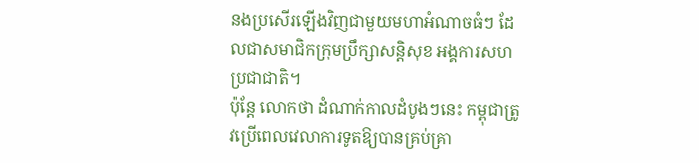នងប្រសើរឡើងវិញជាមួយមហាអំណាចធំៗ ដែលជាសមាជិកក្រុមប្រឹក្សាសន្តិសុខ អង្គការសហប្រជាជាតិ។
ប៉ុន្តែ លោកថា ដំណាក់កាលដំបូងៗនេះ កម្ពុជាត្រូវប្រើពេលវេលាការទូតឱ្យបានគ្រប់គ្រា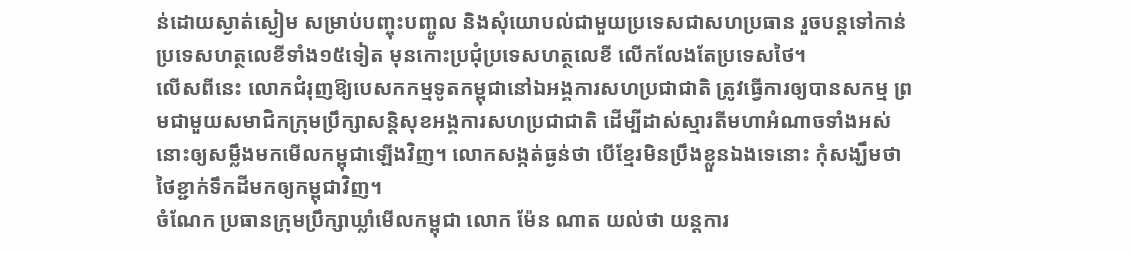ន់ដោយស្ងាត់ស្ងៀម សម្រាប់បញ្ចុះបញ្ចូល និងសុំយោបល់ជាមួយប្រទេសជាសហប្រធាន រួចបន្តទៅកាន់ប្រទេសហត្ថលេខីទាំង១៥ទៀត មុនកោះប្រជុំប្រទេសហត្ថលេខី លើកលែងតែប្រទេសថៃ។
លើសពីនេះ លោកជំរុញឱ្យបេសកកម្មទូតកម្ពុជានៅឯអង្គការសហប្រជាជាតិ ត្រូវធ្វើការឲ្យបានសកម្ម ព្រមជាមួយសមាជិកក្រុមប្រឹក្សាសន្តិសុខអង្គការសហប្រជាជាតិ ដើម្បីដាស់ស្មារតីមហាអំណាចទាំងអស់នោះឲ្យសម្លឹងមកមើលកម្ពុជាឡើងវិញ។ លោកសង្កត់ធ្ងន់ថា បើខ្មែរមិនប្រឹងខ្លួនឯងទេនោះ កុំសង្ឃឹមថា ថៃខ្ជាក់ទឹកដីមកឲ្យកម្ពុជាវិញ។
ចំណែក ប្រធានក្រុមប្រឹក្សាឃ្លាំមើលកម្ពុជា លោក ម៉ែន ណាត យល់ថា យន្តការ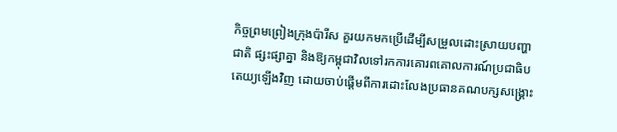កិច្ចព្រមព្រៀងក្រុងប៉ារីស គួរយកមកប្រើដើម្បីសម្រួលដោះស្រាយបញ្ហាជាតិ ផ្សះផ្សាគ្នា និងឱ្យកម្ពុជាវិលទៅរកការគោរពគោលការណ៍ប្រជាធិបតេយ្យឡើងវិញ ដោយចាប់ផ្ដើមពីការដោះលែងប្រធានគណបក្សសង្គ្រោះ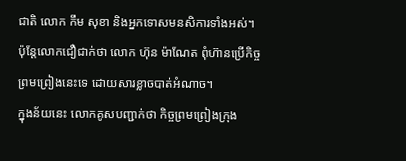ជាតិ លោក កឹម សុខា និងអ្នកទោសមនសិការទាំងអស់។ ប៉ុន្តែលោកជឿជាក់ថា លោក ហ៊ុន ម៉ាណែត ពុំហ៊ានប្រើកិច្ចព្រមព្រៀងនេះទេ ដោយសារខ្លាចបាត់អំណាច។
ក្នុងន័យនេះ លោកគូសបញ្ជាក់ថា កិច្ចព្រមព្រៀងក្រុង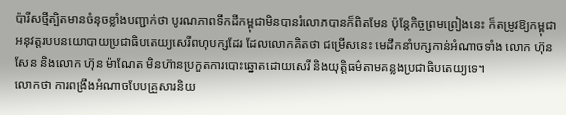ប៉ារីសថ្មីត្បិតមានចំនុចខ្លាំងបញ្ជាក់ថា បូរណភាពទឹកដីកម្ពុជាមិនបានរំលោភបានក៏ពិតមែន ប៉ុន្តែកិច្ចព្រមព្រៀងនេះ ក៏តម្រូវឱ្យកម្ពុជាអនុវត្តរបបនយោបាយប្រជាធិបតេយ្យសេរីពហុបក្សដែរ ដែលលោកគិតថា ជម្រើសនេះ មេដឹកនាំបក្សកាន់អំណាចទាំង លោក ហ៊ុន សែន និងលោក ហ៊ុន ម៉ាណែត មិនហ៊ានប្រកួតការបោះឆ្នោតដោយសេរី និងយុត្តិធម៌តាមគន្លងប្រជាធិបតេយ្យទេ។
លោកថា ការពង្រឹងអំណាចបែបគ្រួសារនិយ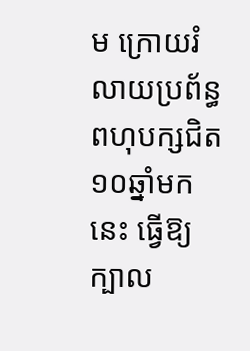ម ក្រោយរំលាយប្រព័ន្ធពហុបក្សជិត១០ឆ្នាំមកនេះ ធ្វើឱ្យក្បាល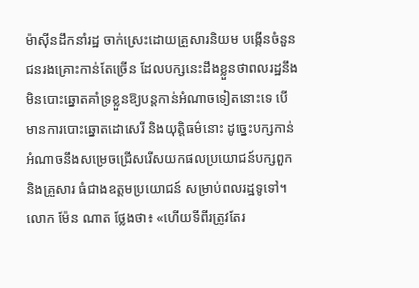ម៉ាស៊ីនដឹកនាំរដ្ឋ ចាក់ស្រេះដោយគ្រួសារនិយម បង្កើនចំនួនជនរងគ្រោះកាន់តែច្រើន ដែលបក្សនេះដឹងខ្លួនថាពលរដ្ឋនឹងមិនបោះឆ្នោតគាំទ្រខ្លួនឱ្យបន្តកាន់អំណាចទៀតនោះទេ បើមានការបោះឆ្នោតដោសេរី និងយុត្តិធម៌នោះ ដូច្នេះបក្សកាន់អំណាចនឹងសម្រេចជ្រើសរើសយកផលប្រយោជន៍បក្សពួកនិងគ្រួសារ ធំជាងឧត្តមប្រយោជន៍ សម្រាប់ពលរដ្ឋទូទៅ។
លោក ម៉ែន ណាត ថ្លែងថា៖ «ហើយទីពីរត្រូវតែរ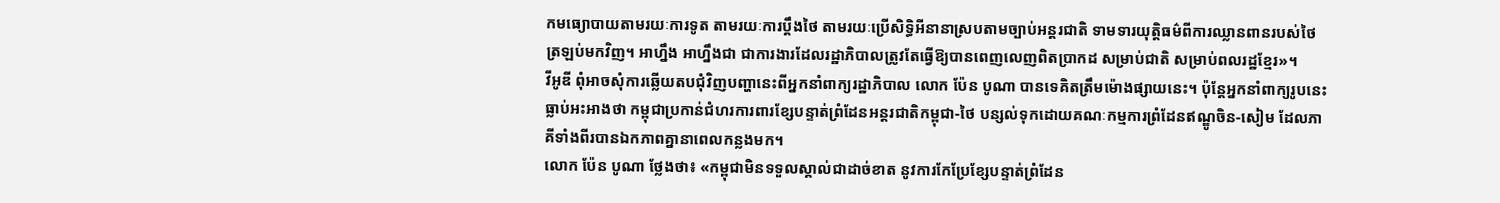កមធ្យោបាយតាមរយៈការទូត តាមរយៈការប្ដឹងថៃ តាមរយៈប្រើសិទ្ធិអីនានាស្របតាមច្បាប់អន្តរជាតិ ទាមទារយុត្តិធម៌ពីការឈ្លានពានរបស់ថៃ ត្រឡប់មកវិញ។ អាហ្នឹង អាហ្នឹងជា ជាការងារដែលរដ្ឋាភិបាលត្រូវតែធ្វើឱ្យបានពេញលេញពិតប្រាកដ សម្រាប់ជាតិ សម្រាប់ពលរដ្ឋខ្មែរ»។
វីអូឌី ពុំអាចសុំការឆ្លើយតបជុំវិញបញ្ហានេះពីអ្នកនាំពាក្យរដ្ឋាភិបាល លោក ប៉ែន បូណា បានទេគិតត្រឹមម៉ោងផ្សាយនេះ។ ប៉ុន្តែអ្នកនាំពាក្យរូបនេះ ធ្លាប់អះអាងថា កម្ពុជាប្រកាន់ជំហរការពារខ្សែបន្ទាត់ព្រំដែនអន្តរជាតិកម្ពុជា-ថៃ បន្សល់ទុកដោយគណៈកម្មការព្រំដែនឥណ្ឌូចិន-សៀម ដែលភាគីទាំងពីរបានឯកភាពគ្នានាពេលកន្លងមក។
លោក ប៉ែន បូណា ថ្លែងថា៖ «កម្ពុជាមិនទទួលស្គាល់ជាដាច់ខាត នូវការកែប្រែខ្សែបន្ទាត់ព្រំដែន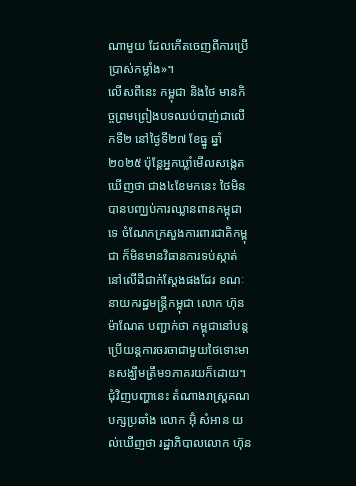ណាមួយ ដែលកើតចេញពីការប្រើប្រាស់កម្លាំង»។
លើសពីនេះ កម្ពុជា និងថៃ មានកិច្ចព្រមព្រៀងបទឈប់បាញ់ជាលើកទី២ នៅថ្ងៃទី២៧ ខែធ្នូ ឆ្នាំ២០២៥ ប៉ុន្តែអ្នកឃ្លាំមើលសង្កេតឃើញថា ជាង៤ខែមកនេះ ថៃមិនបានបញ្ឈប់ការឈ្លានពានកម្ពុជាទេ ចំណែកក្រសួងការពារជាតិកម្ពុជា ក៏មិនមានវិធានការទប់ស្កាត់នៅលើដីជាក់ស្តែងផងដែរ ខណៈនាយករដ្ឋមន្ត្រីកម្ពុជា លោក ហ៊ុន ម៉ាណែត បញ្ជាក់ថា កម្ពុជានៅបន្តប្រើយន្តការចរចាជាមួយថៃទោះមានសង្ឃឹមត្រឹម១ភាគរយក៏ដោយ។
ជុំវិញបញ្ហានេះ តំណាងរាស្ត្រគណបក្សប្រឆាំង លោក អ៊ុំ សំអាន យល់ឃើញថា រដ្ឋាភិបាលលោក ហ៊ុន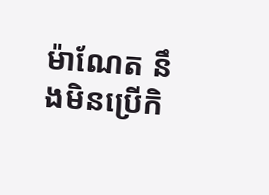ម៉ាណែត នឹងមិនប្រើកិ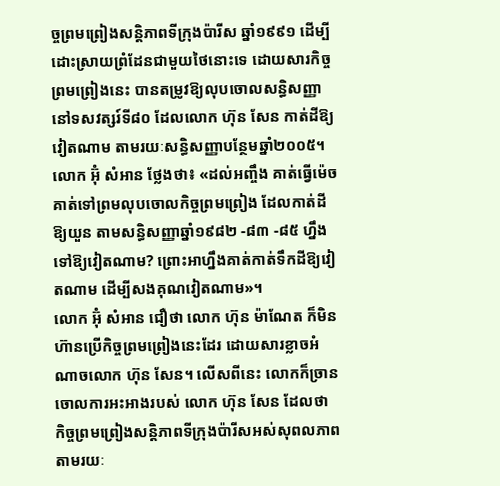ច្ចព្រមព្រៀងសន្តិភាពទីក្រុងប៉ារីស ឆ្នាំ១៩៩១ ដើម្បីដោះស្រាយព្រំដែនជាមួយថៃនោះទេ ដោយសារកិច្ចព្រមព្រៀងនេះ បានតម្រូវឱ្យលុបចោលសន្ធិសញ្ញានៅទសវត្សរ៍ទី៨០ ដែលលោក ហ៊ុន សែន កាត់ដីឱ្យវៀតណាម តាមរយៈសន្ធិសញ្ញាបន្ថែមឆ្នាំ២០០៥។
លោក អ៊ុំ សំអាន ថ្លែងថា៖ «ដល់អញ្ចឹង គាត់ធ្វើម៉េចគាត់ទៅព្រមលុបចោលកិច្ចព្រមព្រៀង ដែលកាត់ដីឱ្យយួន តាមសន្ធិសញ្ញាឆ្នាំ១៩៨២ -៨៣ -៨៥ ហ្នឹងទៅឱ្យវៀតណាម? ព្រោះអាហ្នឹងគាត់កាត់ទឹកដីឱ្យវៀតណាម ដើម្បីសងគុណវៀតណាម»។
លោក អ៊ុំ សំអាន ជឿថា លោក ហ៊ុន ម៉ាណែត ក៏មិនហ៊ានប្រើកិច្ចព្រមព្រៀងនេះដែរ ដោយសារខ្លាចអំណាចលោក ហ៊ុន សែន។ លើសពីនេះ លោកក៏ច្រានចោលការអះអាងរបស់ លោក ហ៊ុន សែន ដែលថា កិច្ចព្រមព្រៀងសន្តិភាពទីក្រុងប៉ារីសអស់សុពលភាពតាមរយៈ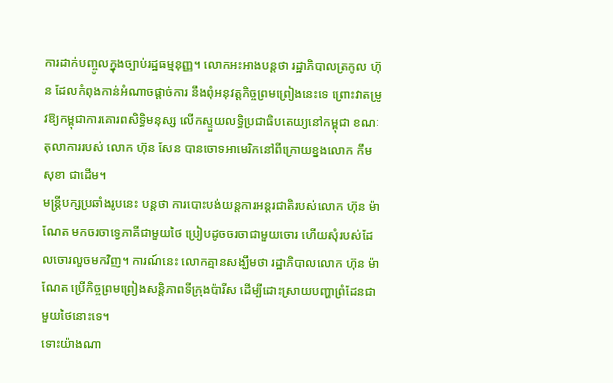ការដាក់បញ្ចូលក្នុងច្បាប់រដ្ឋធម្មនុញ្ញ។ លោកអះអាងបន្តថា រដ្ឋាភិបាលត្រកូល ហ៊ុន ដែលកំពុងកាន់អំណាចផ្ដាច់ការ នឹងពុំអនុវត្តកិច្ចព្រមព្រៀងនេះទេ ព្រោះវាតម្រូវឱ្យកម្ពុជាការគោរពសិទ្ធិមនុស្ស លើកស្ទួយលទ្ធិប្រជាធិបតេយ្យនៅកម្ពុជា ខណៈតុលាការរបស់ លោក ហ៊ុន សែន បានចោទអាមេរិកនៅពីក្រោយខ្នងលោក កឹម សុខា ជាដើម។
មន្ត្រីបក្សប្រឆាំងរូបនេះ បន្តថា ការបោះបង់យន្តការអន្តរជាតិរបស់លោក ហ៊ុន ម៉ាណែត មកចរចាទ្វេភាគីជាមួយថៃ ប្រៀបដូចចរចាជាមួយចោរ ហើយសុំរបស់ដែលចោរលួចមកវិញ។ ការណ៍នេះ លោកគ្មានសង្ឃឹមថា រដ្ឋាភិបាលលោក ហ៊ុន ម៉ាណែត ប្រើកិច្ចព្រមព្រៀងសន្តិភាពទីក្រុងប៉ារីស ដើម្បីដោះស្រាយបញ្ហាព្រំដែនជាមួយថៃនោះទេ។
ទោះយ៉ាងណា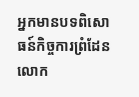អ្នកមានបទពិសោធន៍កិច្ចការព្រំដែន លោក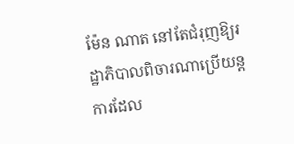ម៉ែន ណាត នៅតែជំរុញឱ្យរដ្ឋាភិបាលពិចារណាប្រើយន្តការដែល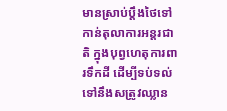មានស្រាប់ប្តឹងថៃទៅកាន់តុលាការអន្តរជាតិ ក្នុងបុព្វហេតុការពារទឹកដី ដើម្បីទប់ទល់ទៅនឹងសត្រូវឈ្លាន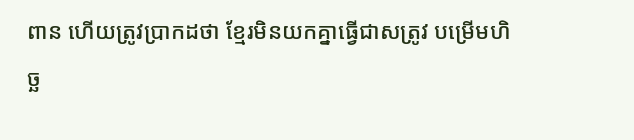ពាន ហើយត្រូវប្រាកដថា ខ្មែរមិនយកគ្នាធ្វើជាសត្រូវ បម្រើមហិច្ឆ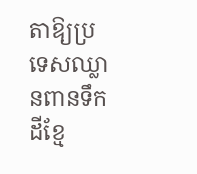តាឱ្យប្រទេសឈ្លានពានទឹកដីខ្មែ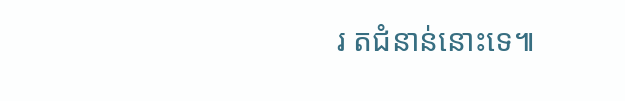រ តជំនាន់នោះទេ៕